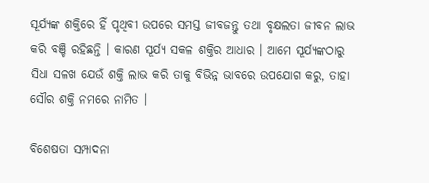ସୂର୍ଯ୍ୟଙ୍କ ଶକ୍ତିରେ ହିଁ ପୃଥିବୀ ଉପରେ ସମସ୍ତ ଜୀବଜନ୍ତୁ ତଥା ବୃକ୍ଷଲତା ଜୀବନ ଲାଭ କରି ବଞ୍ଚି ରହିଛନ୍ତି । କାରଣ ସୂର୍ଯ୍ୟ ସକଳ ଶକ୍ତିର ଆଧାର । ଆମେ ସୂର୍ଯ୍ୟଙ୍କଠାରୁ ସିଧା ସଳଖ ଯେଉଁ ଶକ୍ତି ଲାଭ କରି ତାକୁ ବିଭିନ୍ନ ଭାବରେ ଉପଯୋଗ କରୁ, ତାହା ସୌର ଶକ୍ତି ନମରେ ନାମିତ ।

ବିଶେଷତା ସମ୍ପାଦନା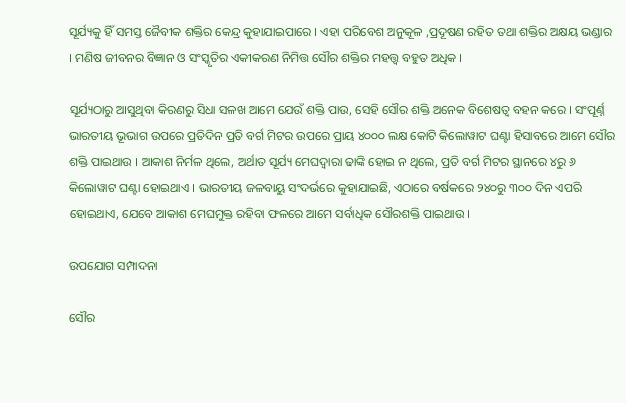ସୂର୍ଯ୍ୟକୁ ହିଁ ସମସ୍ତ ଜୈବୀକ ଶକ୍ତିର କେନ୍ଦ୍ର କୁହାଯାଇପାରେ । ଏହା ପରିବେଶ ଅନୁକୂଳ ,ପ୍ରଦୂଷଣ ରହିତ ତଥା ଶକ୍ତିର ଅକ୍ଷୟ ଭଣ୍ଡାର । ମଣିଷ ଜୀବନର ବିଜ୍ଞାନ ଓ ସଂସ୍କୃତିର ଏକୀକରଣ ନିମିତ୍ତ ସୌର ଶକ୍ତିର ମହତ୍ତ୍ୱ ବହୁତ ଅଧିକ ।

ସୂର୍ଯ୍ୟଠାରୁ ଆସୁଥିବା କିରଣରୁ ସିଧା ସଳଖ ଆମେ ଯେଉଁ ଶକ୍ତି ପାଉ, ସେହି ସୌର ଶକ୍ତି ଅନେକ ବିଶେଷତ୍ୱ ବହନ କରେ । ସଂପୂର୍ଣ୍ନ ଭାରତୀୟ ଭୂଭାଗ ଉପରେ ପ୍ରତିଦିନ ପ୍ରତି ବର୍ଗ ମିଟର ଉପରେ ପ୍ରାୟ ୪୦୦୦ ଲକ୍ଷ କୋଟି କିଲୋୱାଟ ଘଣ୍ଟା ହିସାବରେ ଆମେ ସୌର ଶକ୍ତି ପାଇଥାଉ । ଆକାଶ ନିର୍ମଳ ଥିଲେ, ଅର୍ଥାତ ସୂର୍ଯ୍ୟ ମେଘଦ୍ୱାରା ଢାଙ୍କି ହୋଇ ନ ଥିଲେ, ପ୍ରତି ବର୍ଗ ମିଟର ସ୍ଥାନରେ ୪ରୁ ୬ କିଲୋୱାଟ ଘଣ୍ଟା ହୋଇଥାଏ । ଭାରତୀୟ ଜଳବାୟୁ ସଂଦର୍ଭରେ କୁହାଯାଇଛି, ଏଠାରେ ବର୍ଷକରେ ୨୪୦ରୁ ୩୦୦ ଦିନ ଏପରି ହୋଇଥାଏ, ଯେବେ ଆକାଶ ମେଘମୁକ୍ତ ରହିବା ଫଳରେ ଆମେ ସର୍ବାଧିକ ସୌରଶକ୍ତି ପାଇଥାଉ ।

ଉପଯୋଗ ସମ୍ପାଦନା

ସୌର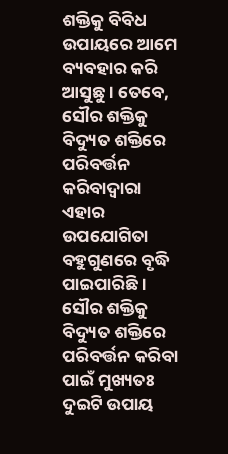ଶକ୍ତିକୁ ବିବିଧ ଉପାୟରେ ଆମେ ବ୍ୟବହାର କରି ଆସୁଛୁ । ତେବେ, ସୌର ଶକ୍ତିକୁ ବିଦ୍ୟୁତ ଶକ୍ତିରେ ପରିବର୍ତ୍ତନ କରିବାଦ୍ୱାରା ଏହାର ଉପଯୋଗିତା ବହୁଗୁଣରେ ବୃଦ୍ଧି ପାଇପାରିଛି । ସୌର ଶକ୍ତିକୁ ବିଦ୍ୟୁତ ଶକ୍ତିରେ ପରିବର୍ତ୍ତନ କରିବା ପାଇଁ ମୁଖ୍ୟତଃ ଦୁଇଟି ଉପାୟ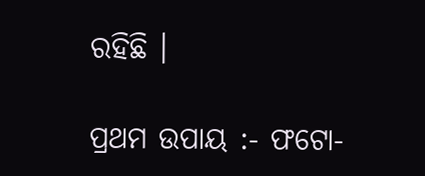ରହିଛି ।

ପ୍ରଥମ ଉପାୟ :- ଫଟୋ-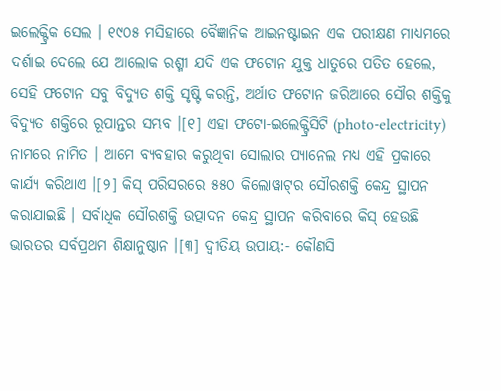ଇଲେକ୍ଟ୍ରିକ ସେଲ । ୧୯୦୫ ମସିହାରେ ବୈଜ୍ଞାନିକ ଆଇନଷ୍ଟାଇନ ଏକ ପରୀକ୍ଷଣ ମାଧ୍ୟମରେ ଦର୍ଶାଇ ଦେଲେ ଯେ ଆଲୋକ ରଶ୍ମୀ ଯଦି ଏକ ଫଟୋନ ଯୁକ୍ତ ଧାତୁରେ ପତିତ ହେଲେ, ସେହି ଫଟୋନ ସବୁ ବିଦ୍ୟୁତ ଶକ୍ତି ସୃଷ୍ଟି କରନ୍ତି, ଅର୍ଥାତ ଫଟୋନ ଜରିଆରେ ସୌର ଶକ୍ତିକୁ ବିଦ୍ୟୁତ ଶକ୍ତିରେ ରୂପାନ୍ତର ସମ୍ଭବ ।[୧] ଏହା ଫଟୋ-ଇଲେକ୍ଟ୍ରିସିଟି (photo-electricity) ନାମରେ ନାମିତ । ଆମେ ବ୍ୟବହାର କରୁଥିବା ସୋଲାର ପ୍ୟାନେଲ ମଧ୍ୟ ଏହି ପ୍ରକାରେ କାର୍ଯ୍ୟ କରିଥାଏ ।[୨] କିସ୍ ପରିସରରେ ୫୫୦ କିଲୋୱାଟ୍‌ର ସୌରଶକ୍ତି କେନ୍ଦ୍ର ସ୍ଥାପନ କରାଯାଇଛି । ସର୍ବାଧିକ ସୌରଶକ୍ତି ଉତ୍ପାଦନ କେନ୍ଦ୍ର ସ୍ଥାପନ କରିବାରେ କିସ୍ ହେଉଛି ଭାରତର ସର୍ବପ୍ରଥମ ଶିକ୍ଷାନୁଷ୍ଠାନ ।[୩] ଦ୍ୱୀତିୟ ଉପାୟ:- କୌଣସି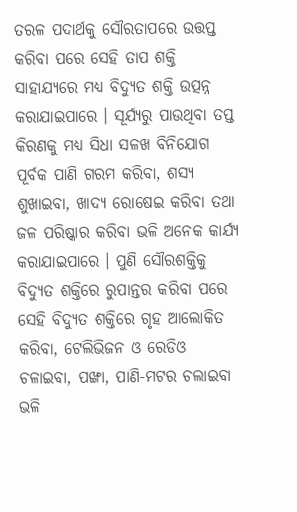ତରଳ ପଦାର୍ଥକୁ ସୌରତାପରେ ଉତ୍ତପ୍ତ କରିବା ପରେ ସେହି ତାପ ଶକ୍ତି ସାହାଯ୍ୟରେ ମଧ୍ୟ ବିଦ୍ୟୁତ ଶକ୍ତି ଉତ୍ପନ୍ନ କରାଯାଇପାରେ । ସୂର୍ଯ୍ୟରୁ ପାଉଥିବା ତପ୍ତ କିରଣକୁ ମଧ୍ୟ ସିଧା ସଳଖ ବିନିଯୋଗ ପୂର୍ବକ ପାଣି ଗରମ କରିବା, ଶସ୍ୟ ଶୁଖାଇବା, ଖାଦ୍ୟ ରୋଷେଇ କରିବା ତଥା ଜଳ ପରିଷ୍କାର କରିବା ଭଳି ଅନେକ କାର୍ଯ୍ୟ କରାଯାଇପାରେ । ପୁଣି ସୌରଶକ୍ତିକୁ ବିଦ୍ୟୁତ ଶକ୍ତିରେ ରୁପାନ୍ତର କରିବା ପରେ ସେହି ବିଦ୍ୟୁତ ଶକ୍ତିରେ ଗୃହ ଆଲୋକିତ କରିବା, ଟେଲିଭିଜନ ଓ ରେଡିଓ ଚଳାଇବା, ପଙ୍ଖା, ପାଣି-ମଟର ଚଲାଇବା ଭଳି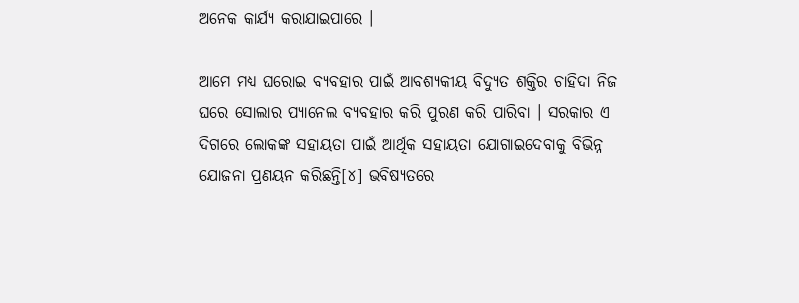ଅନେକ କାର୍ଯ୍ୟ କରାଯାଇପାରେ ।

ଆମେ ମଧ୍ୟ ଘରୋଇ ବ୍ୟବହାର ପାଇଁ ଆବଶ୍ୟକୀୟ ବିଦ୍ୟୁତ ଶକ୍ତିର ଚାହିଦା ନିଜ ଘରେ ସୋଲାର ପ୍ୟାନେଲ ବ୍ୟବହାର କରି ପୁରଣ କରି ପାରିବା । ସରକାର ଏ ଦିଗରେ ଲୋକଙ୍କ ସହାୟତା ପାଇଁ ଆର୍ଥିକ ସହାୟତା ଯୋଗାଇଦେବାକୁ ବିଭିନ୍ନ ଯୋଜନା ପ୍ରଣୟନ କରିଛନ୍ତି[୪] ଭବିଷ୍ୟତରେ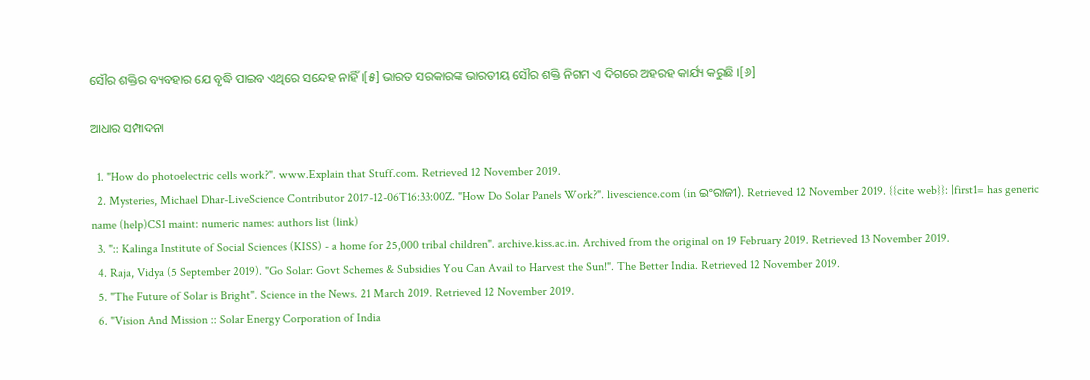ସୌର ଶକ୍ତିର ବ୍ୟବହାର ଯେ ବୃଦ୍ଧି ପାଇବ ଏଥିରେ ସନ୍ଦେହ ନାହିଁ ।[୫] ଭାରତ ସରକାରଙ୍କ ଭାରତୀୟ ସୌର ଶକ୍ତି ନିଗମ ଏ ଦିଗରେ ଅହରହ କାର୍ଯ୍ୟ କରୁଛି ।[୬]

ଆଧାର ସମ୍ପାଦନା

  1. "How do photoelectric cells work?". www.Explain that Stuff.com. Retrieved 12 November 2019.
  2. Mysteries, Michael Dhar-LiveScience Contributor 2017-12-06T16:33:00Z. "How Do Solar Panels Work?". livescience.com (in ଇଂରାଜୀ). Retrieved 12 November 2019. {{cite web}}: |first1= has generic name (help)CS1 maint: numeric names: authors list (link)
  3. ":: Kalinga Institute of Social Sciences (KISS) - a home for 25,000 tribal children". archive.kiss.ac.in. Archived from the original on 19 February 2019. Retrieved 13 November 2019.
  4. Raja, Vidya (5 September 2019). "Go Solar: Govt Schemes & Subsidies You Can Avail to Harvest the Sun!". The Better India. Retrieved 12 November 2019.
  5. "The Future of Solar is Bright". Science in the News. 21 March 2019. Retrieved 12 November 2019.
  6. "Vision And Mission :: Solar Energy Corporation of India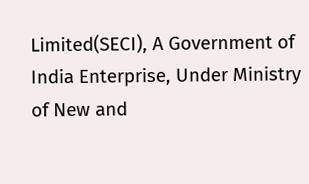Limited(SECI), A Government of India Enterprise, Under Ministry of New and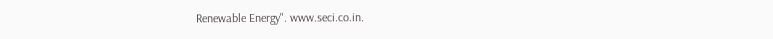Renewable Energy". www.seci.co.in.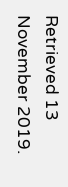Retrieved 13 November 2019.